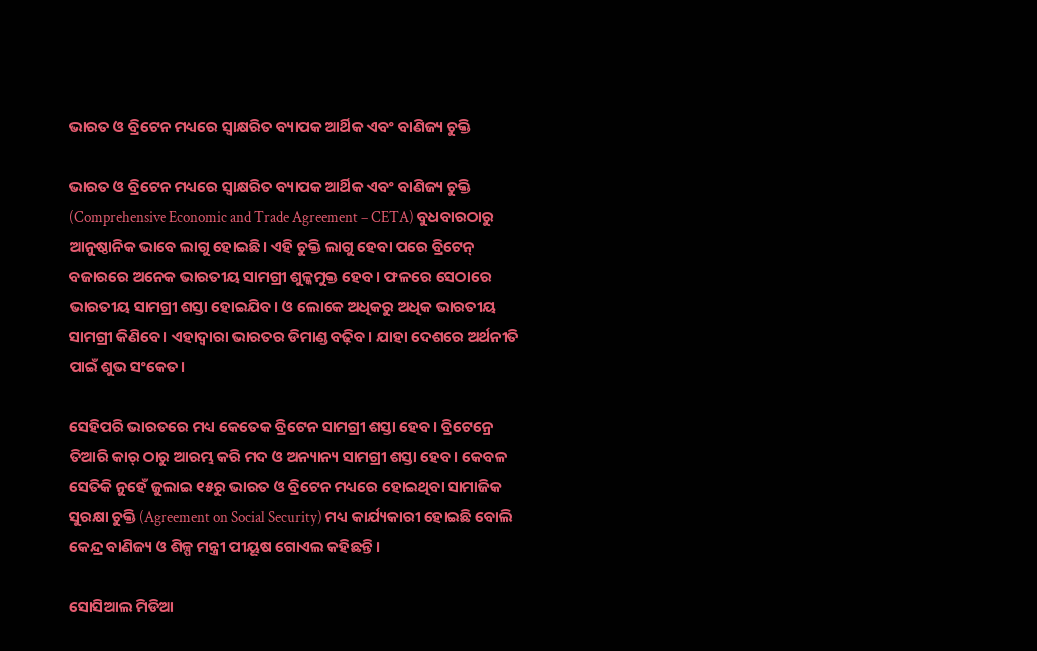ଭାରତ ଓ ବ୍ରିଟେନ ମଧ୍ୟରେ ସ୍ୱାକ୍ଷରିତ ବ୍ୟାପକ ଆର୍ଥିକ ଏବଂ ବାଣିଜ୍ୟ ଚୁକ୍ତି

ଭାରତ ଓ ବ୍ରିଟେନ ମଧ୍ୟରେ ସ୍ୱାକ୍ଷରିତ ବ୍ୟାପକ ଆର୍ଥିକ ଏବଂ ବାଣିଜ୍ୟ ଚୁକ୍ତି (Comprehensive Economic and Trade Agreement – CETA) ବୁଧବାରଠାରୁ ଆନୁଷ୍ଠାନିକ ଭାବେ ଲାଗୁ ହୋଇଛି। ଏହି ଚୁକ୍ତି ଲାଗୁ ହେବା ପରେ ବ୍ରିଟେନ୍ ବଜାରରେ ଅନେକ ଭାରତୀୟ ସାମଗ୍ରୀ ଶୁଳ୍କମୁକ୍ତ ହେବ। ଫଳରେ ସେଠାରେ ଭାରତୀୟ ସାମଗ୍ରୀ ଶସ୍ତା ହୋଇଯିବ। ଓ ଲୋକେ ଅଧିକରୁ ଅଧିକ ଭାରତୀୟ ସାମଗ୍ରୀ କିଣିବେ। ଏହାଦ୍ୱାରା ଭାରତର ଡିମାଣ୍ଡ ବଢ଼ିବ। ଯାହା ଦେଶରେ ଅର୍ଥନୀତି ପାଇଁ ଶୁଭ ସଂକେତ।

ସେହିପରି ଭାରତରେ ମଧ୍ୟ କେତେକ ବ୍ରିଟେନ ସାମଗ୍ରୀ ଶସ୍ତା ହେବ। ବ୍ରିଟେନ୍ରେ ତିଆରି କାର୍ ଠାରୁ ଆରମ୍ଭ କରି ମଦ ଓ ଅନ୍ୟାନ୍ୟ ସାମଗ୍ରୀ ଶସ୍ତା ହେବ। କେବଳ ସେତିକି ନୁହେଁ ଜୁଲାଇ ୧୫ରୁ ଭାରତ ଓ ବ୍ରିଟେନ ମଧ୍ୟରେ ହୋଇଥିବା ସାମାଜିକ ସୁରକ୍ଷା ଚୁକ୍ତି (Agreement on Social Security) ମଧ୍ୟ କାର୍ଯ୍ୟକାରୀ ହୋଇଛି ବୋଲି କେନ୍ଦ୍ର ବାଣିଜ୍ୟ ଓ ଶିଳ୍ପ ମନ୍ତ୍ରୀ ପୀୟୂଷ ଗୋଏଲ କହିଛନ୍ତି।

ସୋସିଆଲ ମିଡିଆ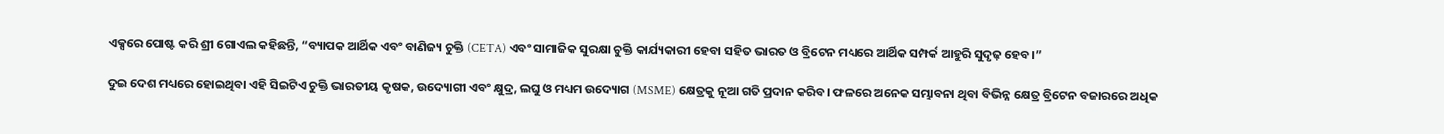ଏକ୍ସରେ ପୋଷ୍ଟ କରି ଶ୍ରୀ ଗୋଏଲ କହିଛନ୍ତି, “ବ୍ୟାପକ ଆର୍ଥିକ ଏବଂ ବାଣିଜ୍ୟ ଚୁକ୍ତି (CETA) ଏବଂ ସାମାଜିକ ସୁରକ୍ଷା ଚୁକ୍ତି କାର୍ଯ୍ୟକାରୀ ହେବା ସହିତ ଭାରତ ଓ ବ୍ରିଟେନ ମଧ୍ୟରେ ଆର୍ଥିକ ସମ୍ପର୍କ ଆହୁରି ସୁଦୃଢ଼ ହେବ।”

ଦୁଇ ଦେଶ ମଧ୍ୟରେ ହୋଇଥିବା ଏହି ସିଇଟିଏ ଚୁକ୍ତି ଭାରତୀୟ କୃଷକ, ଉଦ୍ୟୋଗୀ ଏବଂ କ୍ଷୁଦ୍ର, ଲଘୁ ଓ ମଧ୍ୟମ ଉଦ୍ୟୋଗ (MSME) କ୍ଷେତ୍ରକୁ ନୂଆ ଗତି ପ୍ରଦାନ କରିବ। ଫଳରେ ଅନେକ ସମ୍ଭାବନା ଥିବା ବିଭିନ୍ନ କ୍ଷେତ୍ର ବ୍ରିଟେନ ବଜାରରେ ଅଧିକ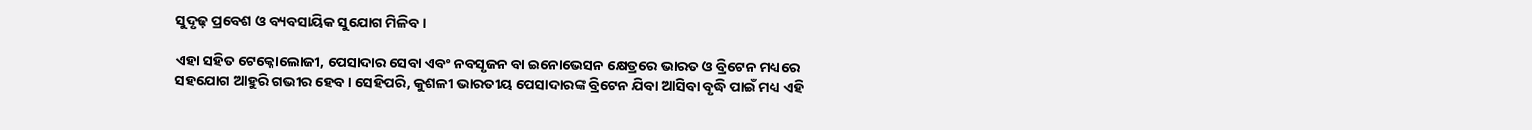ସୁଦୃଢ଼ ପ୍ରବେଶ ଓ ବ୍ୟବସାୟିକ ସୁଯୋଗ ମିଳିବ।

ଏହା ସହିତ ଟେକ୍ନୋଲୋଜୀ, ପେସାଦାର ସେବା ଏବଂ ନବସୃଜନ ବା ଇନୋଭେସନ କ୍ଷେତ୍ରରେ ଭାରତ ଓ ବ୍ରିଟେନ ମଧ୍ୟରେ ସହଯୋଗ ଆହୁରି ଗଭୀର ହେବ। ସେହିପରି, କୁଶଳୀ ଭାରତୀୟ ପେସାଦାରଙ୍କ ବ୍ରିଟେନ ଯିବା ଆସିବା ବୃଦ୍ଧି ପାଇଁ ମଧ୍ୟ ଏହି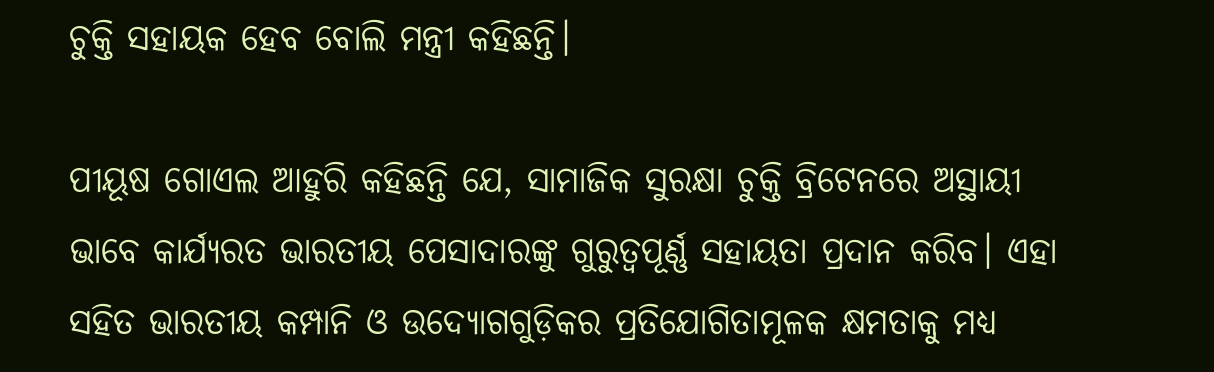ଚୁକ୍ତି ସହାୟକ ହେବ ବୋଲି ମନ୍ତ୍ରୀ କହିଛନ୍ତି।

ପୀୟୂଷ ଗୋଏଲ ଆହୁରି କହିଛନ୍ତି ଯେ, ସାମାଜିକ ସୁରକ୍ଷା ଚୁକ୍ତି ବ୍ରିଟେନରେ ଅସ୍ଥାୟୀ ଭାବେ କାର୍ଯ୍ୟରତ ଭାରତୀୟ ପେସାଦାରଙ୍କୁ ଗୁରୁତ୍ୱପୂର୍ଣ୍ଣ ସହାୟତା ପ୍ରଦାନ କରିବ। ଏହା ସହିତ ଭାରତୀୟ କମ୍ପାନି ଓ ଉଦ୍ୟୋଗଗୁଡ଼ିକର ପ୍ରତିଯୋଗିତାମୂଳକ କ୍ଷମତାକୁ ମଧ୍ୟ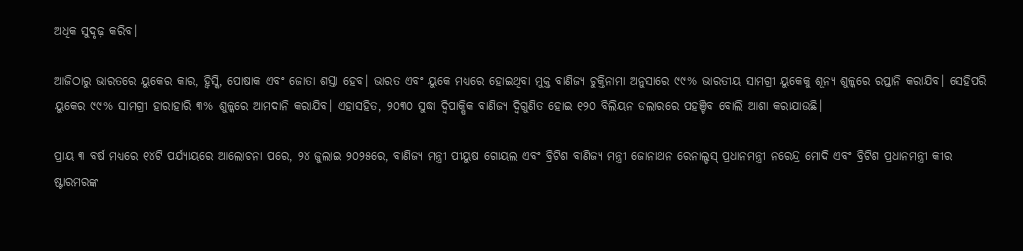ଅଧିକ ସୁଦୃଢ଼ କରିବ।

ଆଜିଠାରୁ ଭାରତରେ ୟୁକେର କାର, ହ୍ୱିସ୍କି, ପୋଷାକ ଏବଂ ଜୋତା ଶସ୍ତା ହେବ। ଭାରତ ଏବଂ ୟୁକେ ମଧ୍ୟରେ ହୋଇଥିବା ମୁକ୍ତ ବାଣିଜ୍ୟ ଚୁକ୍ତିନାମା ଅନୁସାରେ ୯୯% ଭାରତୀୟ ସାମଗ୍ରୀ ୟୁକେକୁ ଶୂନ୍ୟ ଶୁଳ୍କରେ ରପ୍ତାନି କରାଯିବ। ସେହିପରି ୟୁକେର ୯୯% ସାମଗ୍ରୀ ହାରାହାରି ୩% ଶୁଳ୍କରେ ଆମଦାନି କରାଯିବ। ଏହାସହିତ, ୨୦୩୦ ସୁଦ୍ଧା ଦ୍ୱିପାକ୍ଷିକ ବାଣିଜ୍ୟ ଦ୍ୱିଗୁଣିତ ହୋଇ ୧୨୦ ବିଲିୟନ ଡଲାରରେ ପହଞ୍ଚିବ ବୋଲି ଆଶା କରାଯାଉଛି।

ପ୍ରାୟ ୩ ବର୍ଷ ମଧ୍ୟରେ ୧୪ଟି ପର୍ଯ୍ୟାୟରେ ଆଲୋଚନା ପରେ, ୨୪ ଜୁଲାଇ ୨୦୨୫ରେ, ବାଣିଜ୍ୟ ମନ୍ତ୍ରୀ ପୀୟୁଷ ଗୋୟଲ ଏବଂ ବ୍ରିଟିଶ ବାଣିଜ୍ୟ ମନ୍ତ୍ରୀ ଜୋନାଥନ ରେନାଲ୍ଡସ୍ ପ୍ରଧାନମନ୍ତ୍ରୀ ନରେନ୍ଦ୍ର ମୋଦି ଏବଂ ବ୍ରିଟିଶ ପ୍ରଧାନମନ୍ତ୍ରୀ କୀର ଷ୍ଟାରମରଙ୍କ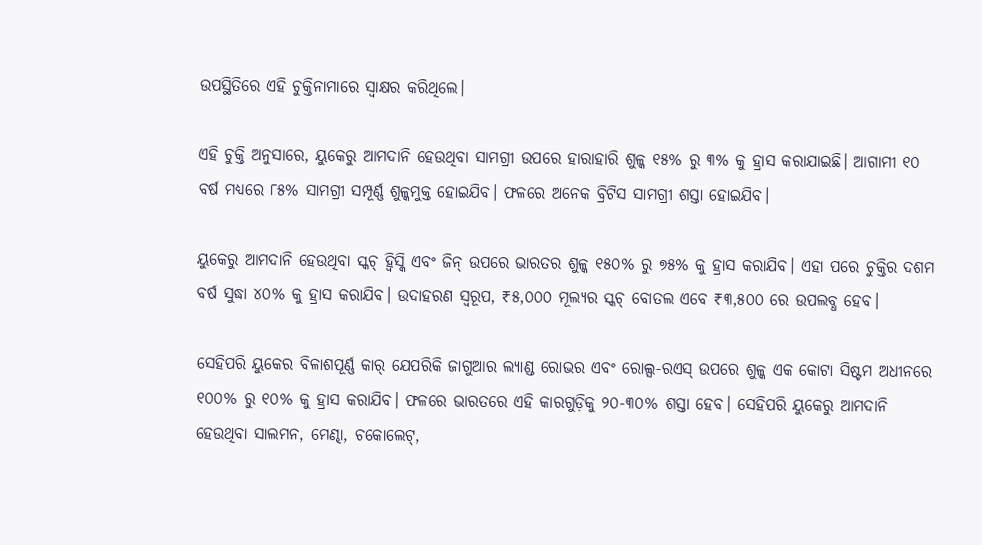ଉପସ୍ଥିତିରେ ଏହି ଚୁକ୍ତିନାମାରେ ସ୍ୱାକ୍ଷର କରିଥିଲେ।

ଏହି ଚୁକ୍ତି ଅନୁସାରେ, ୟୁକେରୁ ଆମଦାନି ହେଉଥିବା ସାମଗ୍ରୀ ଉପରେ ହାରାହାରି ଶୁଳ୍କ ୧୫% ରୁ ୩% କୁ ହ୍ରାସ କରାଯାଇଛି। ଆଗାମୀ ୧୦ ବର୍ଷ ମଧ୍ୟରେ ୮୫% ସାମଗ୍ରୀ ସମ୍ପୂର୍ଣ୍ଣ ଶୁଳ୍କମୁକ୍ତ ହୋଇଯିବ। ଫଳରେ ଅନେକ ବ୍ରିଟିସ ସାମଗ୍ରୀ ଶସ୍ତା ହୋଇଯିବ।

ୟୁକେରୁ ଆମଦାନି ହେଉଥିବା ସ୍କଚ୍ ହ୍ୱିସ୍କି ଏବଂ ଜିନ୍ ଉପରେ ଭାରତର ଶୁଳ୍କ ୧୫୦% ରୁ ୭୫% କୁ ହ୍ରାସ କରାଯିବ। ଏହା ପରେ ଚୁକ୍ତିର ଦଶମ ବର୍ଷ ସୁଦ୍ଧା ୪୦% କୁ ହ୍ରାସ କରାଯିବ। ଉଦାହରଣ ସ୍ୱରୂପ, ₹୫,୦୦୦ ମୂଲ୍ୟର ସ୍କଚ୍ ବୋତଲ ଏବେ ₹୩,୫୦୦ ରେ ଉପଲବ୍ଧ ହେବ।

ସେହିପରି ୟୁକେର ବିଳାଶପୂର୍ଣ୍ଣ କାର୍ ଯେପରିକି ଜାଗୁଆର ଲ୍ୟାଣ୍ଡ ରୋଭର ଏବଂ ରୋଲ୍ସ-ରଏସ୍ ଉପରେ ଶୁଳ୍କ ଏକ କୋଟା ସିଷ୍ଟମ ଅଧୀନରେ ୧୦୦% ରୁ ୧୦% କୁ ହ୍ରାସ କରାଯିବ। ଫଳରେ ଭାରତରେ ଏହି କାରଗୁଡ଼ିକୁ ୨୦-୩୦% ଶସ୍ତା ହେବ। ସେହିପରି ୟୁକେରୁ ଆମଦାନି ହେଉଥିବା ସାଲମନ, ମେଣ୍ଢା, ଚକୋଲେଟ୍,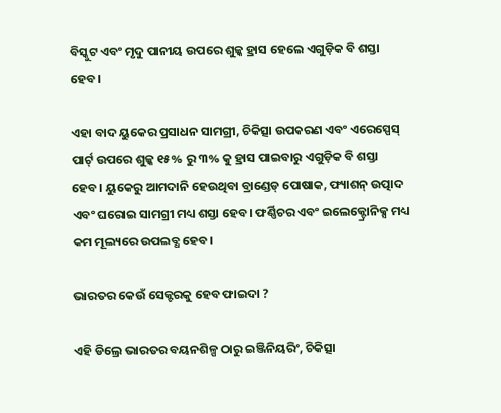ବିସ୍କୁଟ ଏବଂ ମୃଦୁ ପାନୀୟ ଉପରେ ଶୁଳ୍କ ହ୍ରାସ ହେଲେ ଏଗୁଡ଼ିକ ବି ଶସ୍ତା ହେବ।

ଏହା ବାଦ ୟୁକେର ପ୍ରସାଧନ ସାମଗ୍ରୀ, ଚିକିତ୍ସା ଉପକରଣ ଏବଂ ଏରେସ୍ପେସ୍ ପାର୍ଟ୍ ଉପରେ ଶୁଳ୍କ ୧୫% ରୁ ୩% କୁ ହ୍ରାସ ପାଇବାରୁ ଏଗୁଡ଼ିକ ବି ଶସ୍ତା ହେବ। ୟୁକେରୁ ଆମଦାନି ହେଉଥିବା ବ୍ରାଣ୍ଡେଡ୍ ପୋଷାକ, ଫ୍ୟାଶନ୍ ଉତ୍ପାଦ ଏବଂ ଘରୋଇ ସାମଗ୍ରୀ ମଧ୍ୟ ଶସ୍ତା ହେବ। ଫର୍ଣ୍ଣିଚର ଏବଂ ଇଲେକ୍ଟ୍ରୋନିକ୍ସ ମଧ୍ୟ କମ ମୂଲ୍ୟରେ ଉପଲବ୍ଧ ହେବ।

ଭାରତର କେଉଁ ସେକ୍ଟରକୁ ହେବ ଫାଇଦା ?

ଏହି ଡିଲ୍ରେ ଭାରତର ବୟନଶିଳ୍ପ ଠାରୁ ଇଞ୍ଜିନିୟରିଂ, ଚିକିତ୍ସା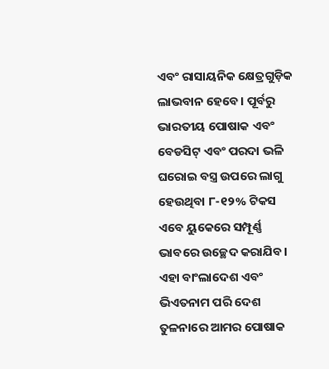ଏବଂ ରାସାୟନିକ କ୍ଷେତ୍ରଗୁଡ଼ିକ ଲାଭବାନ ହେବେ। ପୂର୍ବରୁ ଭାରତୀୟ ପୋଷାକ ଏବଂ ବେଡସିଟ୍ ଏବଂ ପରଦା ଭଳି ଘରୋଇ ବସ୍ତ୍ର ଉପରେ ଲାଗୁ ହେଉଥିବା ୮-୧୨% ଟିକସ ଏବେ ୟୁକେରେ ସମ୍ପୂର୍ଣ୍ଣ ଭାବରେ ଉଚ୍ଛେଦ କରାଯିବ। ଏହା ବାଂଲାଦେଶ ଏବଂ ଭିଏତନାମ ପରି ଦେଶ ତୁଳନାରେ ଆମର ପୋଷାକ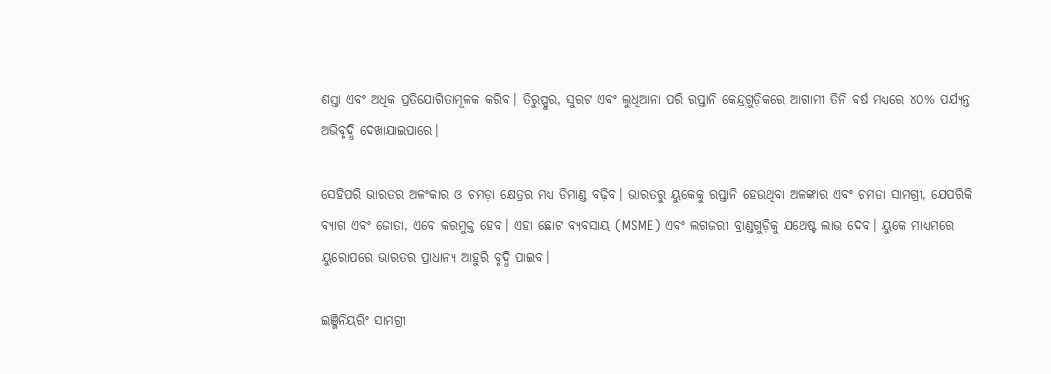ଶସ୍ତା ଏବଂ ଅଧିକ ପ୍ରତିଯୋଗିତାମୂଳକ କରିବ। ତିରୁପ୍ପୁର, ସୁରଟ ଏବଂ ଲୁଧିଆନା ପରି ରପ୍ତାନି କେନ୍ଦ୍ରଗୁଡ଼ିକରେ ଆଗାମୀ ତିନି ବର୍ଷ ମଧ୍ୟରେ ୪୦% ପର୍ଯ୍ୟନ୍ତ ଅଭିବୃଦ୍ଧି ଦେଖାଯାଇପାରେ।

ସେହିପରି ଭାରତର ଅଳଂକାର ଓ ଚମଡ଼ା କ୍ଷେତ୍ରର ମଧ୍ୟ ଡିମାଣ୍ଡ ବଢ଼ିବ। ଭାରତରୁ ୟୁକେକୁ ରପ୍ତାନି ହେଉଥିବା ଅଳଙ୍କାର ଏବଂ ଚମଡା ସାମଗ୍ରୀ, ଯେପରିକି ବ୍ୟାଗ ଏବଂ ଜୋତା, ଏବେ କରମୁକ୍ତ ହେବ। ଏହା ଛୋଟ ବ୍ୟବସାୟ (MSME) ଏବଂ ଲଗଜରୀ ବ୍ରାଣ୍ଡଗୁଡ଼ିକୁ ଯଥେଷ୍ଟ ଲାଭ ଦେବ। ୟୁକେ ମାଧ୍ୟମରେ ୟୁରୋପରେ ଭାରତର ପ୍ରାଧାନ୍ୟ ଆହୁରି ବୃଦ୍ଧି ପାଇବ।

ଇଞ୍ଜିନିୟରିଂ ସାମଗ୍ରୀ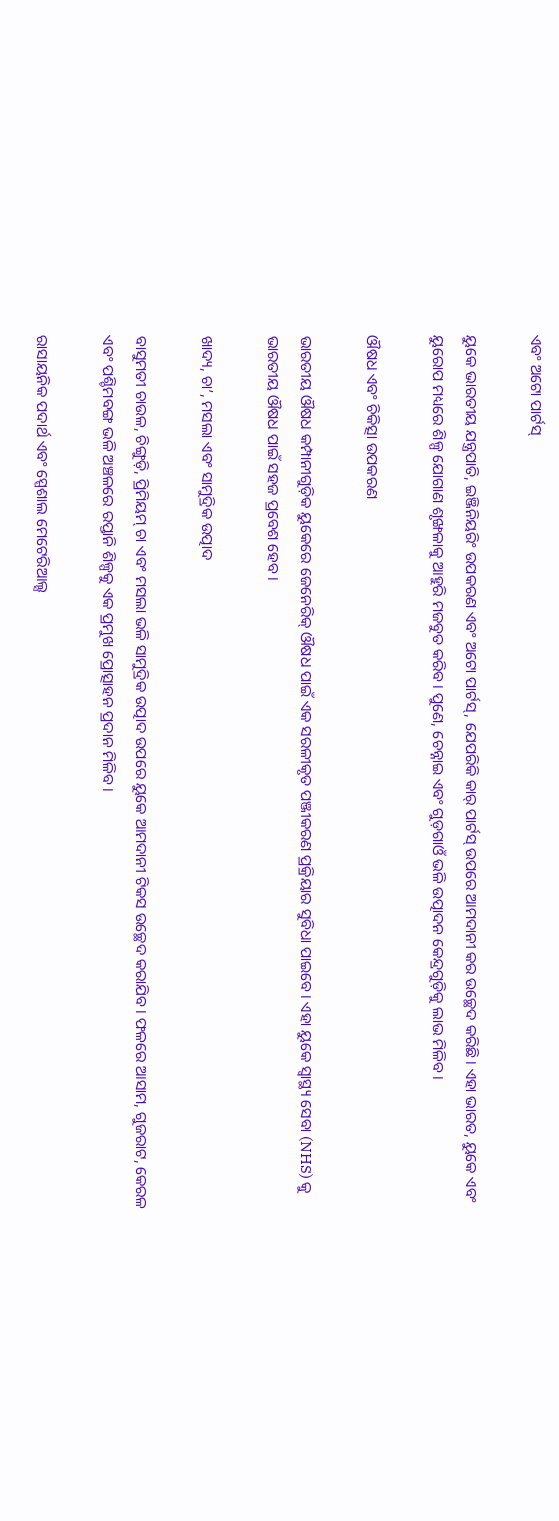ଏବଂ ଅଟୋ ପାର୍ଟସ୍

ୟୁକେ ଭାରତୀୟ ଯନ୍ତ୍ରପାତି, ଇଞ୍ଜିନିୟରିଂ ଉପକରଣ ଏବଂ ଅଟୋ ପାର୍ଟସ୍, ଯେପରିକି କାର୍ ପାର୍ଟସ୍ ଉପରେ ଆମଦାନୀ କର ଉଚ୍ଛେଦ କରିଛି। ଏହା ଭାରତ, ୟୁକେ ଏବଂ ୟୁରୋପ ମଧ୍ୟରେ ଶିଳ୍ପ ଯୋଗାଣ ଶୃଙ୍ଖଳାକୁ ଆହୁରି ମଜବୁତ କରିବ। ପୁଣେ, ଚେନ୍ନାଇ ଏବଂ ଗୁଡ଼ଗାଓଁ ଭଳି ଉତ୍ପାଦନ କେନ୍ଦ୍ରଗୁଡ଼ିକୁ ଲାଭ ମିଳିବ।

ଔଷଧ ଏବଂ ଚିକିତ୍ସା ଉପକରଣ

ଭାରତୀୟ ଔଷଧ କମ୍ପାନୀଗୁଡ଼ିକ ୟୁକେରେ ଜେନେରିକ୍ ଔଷଧ ପାଇଁ ଏକ ସରଳୀକୃତ ପଞ୍ଜୀକରଣ ପ୍ରକ୍ରିୟାର ସୁବିଧା ପାଇବେ। ଏହା ୟୁକେ ସ୍ୱାସ୍ଥ୍ୟ ସେବା (NHS) କୁ ଭାରତୀୟ ଔଷଧ ପାଇଁ ସହଜ ପ୍ରବେଶ ହେବ।

ଖାଦ୍ୟ, ଚା’, ମସଲା ଏବଂ ସାମୁଦ୍ରିକ ଉତ୍ପାଦ

ବାସୁମତୀ ଚାଉଳ, ଚିଙ୍ଗୁଡ଼ି, ପ୍ରିମିୟମ୍ ଚା ଏବଂ ମସଲା ଭଳି ସାମୁଦ୍ରିକ ଉତ୍ପାଦ ଉପରେ ୟୁକେ ଆମଦାନୀ ଟିକସ ଉଚ୍ଛେଦ କରାଯିବ। ଫଳରେ ଆସାମ, ଗୁଜରାଟ, କେରଳ ଏବଂ ପଶ୍ଚିମବଙ୍ଗ ଭଳି ଅଞ୍ଚଳରେ ରପ୍ତାନି ଶିଳ୍ପକୁ ଏକ ପ୍ରମୁଖ ପ୍ରୋତ୍ସାହନ ପ୍ରଦାନ ମିଳିବ।

ରାସାୟନିକ ପଦାର୍ଥ ଏବଂ ସ୍ପେଶାଲ ମେଟେରିଆଲ୍ସ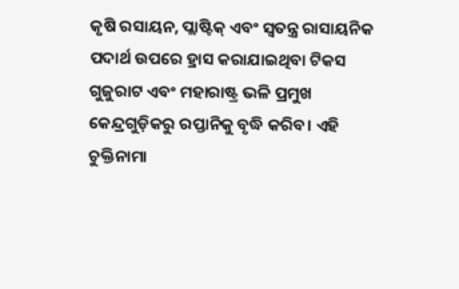କୃଷି ରସାୟନ, ପ୍ଲାଷ୍ଟିକ୍ ଏବଂ ସ୍ୱତନ୍ତ୍ର ରାସାୟନିକ ପଦାର୍ଥ ଉପରେ ହ୍ରାସ କରାଯାଇଥିବା ଟିକସ ଗୁଜୁରାଟ ଏବଂ ମହାରାଷ୍ଟ୍ର ଭଳି ପ୍ରମୁଖ କେନ୍ଦ୍ରଗୁଡ଼ିକରୁ ରପ୍ତାନିକୁ ବୃଦ୍ଧି କରିବ। ଏହି ଚୁକ୍ତିନାମା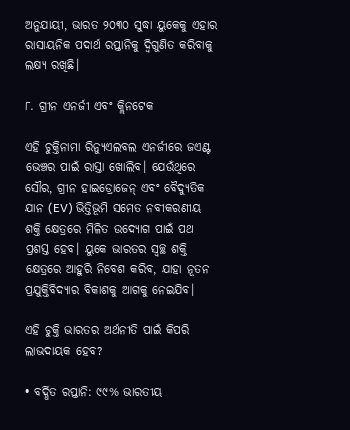ଅନୁଯାୟୀ, ଭାରତ ୨୦୩୦ ସୁଦ୍ଧା ୟୁକେକୁ ଏହାର ରାସାୟନିକ ପଦାର୍ଥ ରପ୍ତାନିକୁ ଦ୍ୱିଗୁଣିତ କରିବାକୁ ଲକ୍ଷ୍ୟ ରଖିଛି।

୮. ଗ୍ରୀନ ଏନର୍ଜୀ ଏବଂ କ୍ଲିନଟେକ

ଏହି ଚୁକ୍ତିନାମା ରିନ୍ୟୁଏଲବଲ ଏନର୍ଜୀରେ ଜଏଣ୍ଟ ଭେଞ୍ଚର ପାଇଁ ରାସ୍ତା ଖୋଲିବ। ଯେଉଁଥିରେ ସୌର, ଗ୍ରୀନ ହାଇଡ୍ରୋଜେନ୍ ଏବଂ ବୈଦ୍ୟୁତିକ ଯାନ (EV) ଭିତ୍ତିଭୂମି ସମେତ ନବୀକରଣୀୟ ଶକ୍ତି କ୍ଷେତ୍ରରେ ମିଳିତ ଉଦ୍ୟୋଗ ପାଇଁ ପଥ ପ୍ରଶସ୍ତ ହେବ। ୟୁକେ ଭାରତର ସ୍ୱଚ୍ଛ ଶକ୍ତି କ୍ଷେତ୍ରରେ ଆହୁରି ନିବେଶ କରିବ, ଯାହା ନୂତନ ପ୍ରଯୁକ୍ତିବିଦ୍ୟାର ବିକାଶକୁ ଆଗକୁ ନେଇଯିବ।

ଏହି ଚୁକ୍ତି ଭାରତର ଅର୍ଥନୀତି ପାଇଁ କିପରି ଲାଭଦାୟକ ହେବ?

• ବର୍ଦ୍ଧିତ ରପ୍ତାନି: ୯୯% ଭାରତୀୟ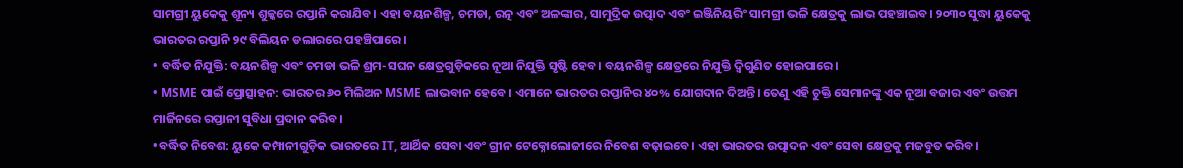ସାମଗ୍ରୀ ୟୁକେକୁ ଶୂନ୍ୟ ଶୁଳ୍କରେ ରପ୍ତାନି କରାଯିବ। ଏହା ବୟନଶିଳ୍ପ, ଚମଡା, ରତ୍ନ ଏବଂ ଅଳଙ୍କାର, ସାମୁଦ୍ରିକ ଉତ୍ପାଦ ଏବଂ ଇଞ୍ଜିନିୟରିଂ ସାମଗ୍ରୀ ଭଳି କ୍ଷେତ୍ରକୁ ଲାଭ ପହଞ୍ଚାଇବ। ୨୦୩୦ ସୁଦ୍ଧା ୟୁକେକୁ ଭାରତର ରପ୍ତାନି ୨୯ ବିଲିୟନ ଡଲାରରେ ପହଞ୍ଚିପାରେ।
• ବର୍ଦ୍ଧିତ ନିଯୁକ୍ତି: ବୟନଶିଳ୍ପ ଏବଂ ଚମଡା ଭଳି ଶ୍ରମ-ସଘନ କ୍ଷେତ୍ରଗୁଡ଼ିକରେ ନୂଆ ନିଯୁକ୍ତି ସୃଷ୍ଟି ହେବ। ବୟନଶିଳ୍ପ କ୍ଷେତ୍ରରେ ନିଯୁକ୍ତି ଦ୍ୱିଗୁଣିତ ହୋଇପାରେ।
• MSME ପାଇଁ ପ୍ରୋତ୍ସାହନ: ଭାରତର ୬୦ ମିଲିଅନ MSME ଲାଭବାନ ହେବେ। ଏମାନେ ଭାରତର ରପ୍ତାନିର ୪୦% ଯୋଗଦାନ ଦିଅନ୍ତି। ତେଣୁ ଏହି ଚୁକ୍ତି ସେମାନଙ୍କୁ ଏକ ନୂଆ ବଜାର ଏବଂ ଉତ୍ତମ ମାର୍ଜିନରେ ରପ୍ତାନୀ ସୁବିଧା ପ୍ରଦାନ କରିବ।
•ବର୍ଦ୍ଧିତ ନିବେଶ: ୟୁକେ କମ୍ପାନୀଗୁଡ଼ିକ ଭାରତରେ IT, ଆର୍ଥିକ ସେବା ଏବଂ ଗ୍ରୀନ ଟେକ୍ନୋଲୋଜୀରେ ନିବେଶ ବଢ଼ାଇବେ। ଏହା ଭାରତର ଉତ୍ପାଦନ ଏବଂ ସେବା କ୍ଷେତ୍ରକୁ ମଜବୁତ କରିବ।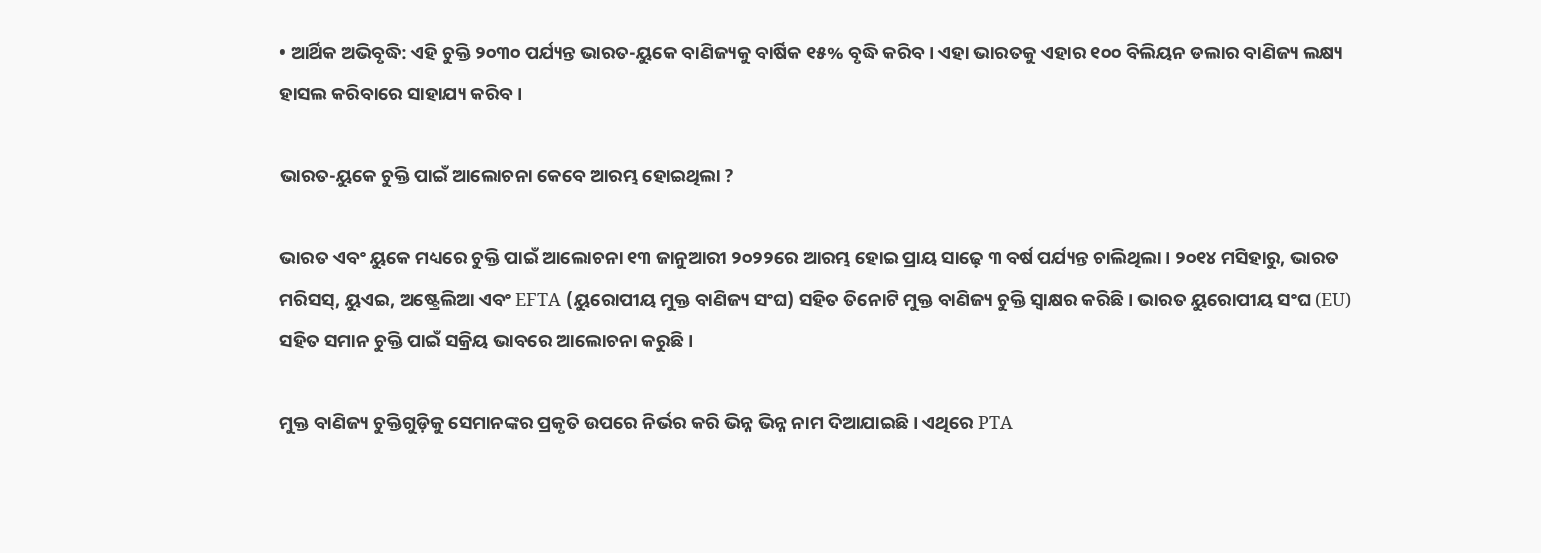• ଆର୍ଥିକ ଅଭିବୃଦ୍ଧି: ଏହି ଚୁକ୍ତି ୨୦୩୦ ପର୍ଯ୍ୟନ୍ତ ଭାରତ-ୟୁକେ ବାଣିଜ୍ୟକୁ ବାର୍ଷିକ ୧୫% ବୃଦ୍ଧି କରିବ। ଏହା ଭାରତକୁ ଏହାର ୧୦୦ ବିଲିୟନ ଡଲାର ବାଣିଜ୍ୟ ଲକ୍ଷ୍ୟ ହାସଲ କରିବାରେ ସାହାଯ୍ୟ କରିବ।

ଭାରତ-ୟୁକେ ଚୁକ୍ତି ପାଇଁ ଆଲୋଚନା କେବେ ଆରମ୍ଭ ହୋଇଥିଲା ?

ଭାରତ ଏବଂ ୟୁକେ ମଧ୍ୟରେ ଚୁକ୍ତି ପାଇଁ ଆଲୋଚନା ୧୩ ଜାନୁଆରୀ ୨୦୨୨ରେ ଆରମ୍ଭ ହୋଇ ପ୍ରାୟ ସାଢ଼େ ୩ ବର୍ଷ ପର୍ଯ୍ୟନ୍ତ ଚାଲିଥିଲା। ୨୦୧୪ ମସିହାରୁ, ଭାରତ ମରିସସ୍, ୟୁଏଇ, ଅଷ୍ଟ୍ରେଲିଆ ଏବଂ EFTA (ୟୁରୋପୀୟ ମୁକ୍ତ ବାଣିଜ୍ୟ ସଂଘ) ସହିତ ତିନୋଟି ମୁକ୍ତ ବାଣିଜ୍ୟ ଚୁକ୍ତି ସ୍ୱାକ୍ଷର କରିଛି। ଭାରତ ୟୁରୋପୀୟ ସଂଘ (EU) ସହିତ ସମାନ ଚୁକ୍ତି ପାଇଁ ସକ୍ରିୟ ଭାବରେ ଆଲୋଚନା କରୁଛି।

ମୁକ୍ତ ବାଣିଜ୍ୟ ଚୁକ୍ତିଗୁଡ଼ିକୁ ସେମାନଙ୍କର ପ୍ରକୃତି ଉପରେ ନିର୍ଭର କରି ଭିନ୍ନ ଭିନ୍ନ ନାମ ଦିଆଯାଇଛି। ଏଥିରେ PTA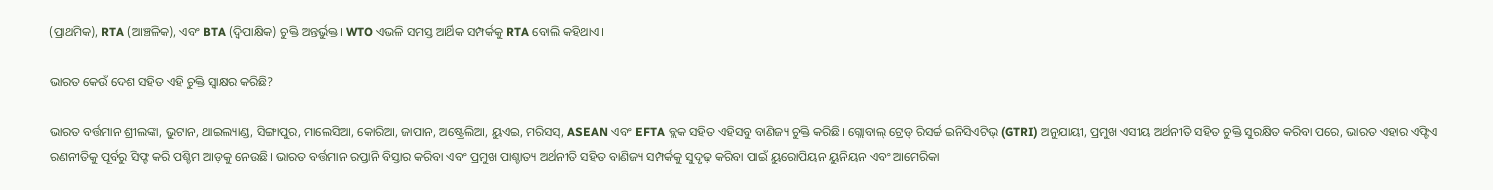(ପ୍ରାଥମିକ), RTA (ଆଞ୍ଚଳିକ), ଏବଂ BTA (ଦ୍ୱିପାକ୍ଷିକ) ଚୁକ୍ତି ଅନ୍ତର୍ଭୁକ୍ତ। WTO ଏଭଳି ସମସ୍ତ ଆର୍ଥିକ ସମ୍ପର୍କକୁ RTA ବୋଲି କହିଥାଏ।

ଭାରତ କେଉଁ ଦେଶ ସହିତ ଏହି ଚୁକ୍ତି ସ୍ୱାକ୍ଷର କରିଛି?

ଭାରତ ବର୍ତ୍ତମାନ ଶ୍ରୀଲଙ୍କା, ଭୁଟାନ, ଥାଇଲ୍ୟାଣ୍ଡ, ସିଙ୍ଗାପୁର, ମାଲେସିଆ, କୋରିଆ, ଜାପାନ, ଅଷ୍ଟ୍ରେଲିଆ, ୟୁଏଇ, ମରିସସ୍, ASEAN ଏବଂ EFTA ବ୍ଲକ ସହିତ ଏହିସବୁ ବାଣିଜ୍ୟ ଚୁକ୍ତି କରିଛି। ଗ୍ଲୋବାଲ୍ ଟ୍ରେଡ୍ ରିସର୍ଚ୍ଚ ଇନିସିଏଟିଭ୍ (GTRI) ଅନୁଯାୟୀ, ପ୍ରମୁଖ ଏସୀୟ ଅର୍ଥନୀତି ସହିତ ଚୁକ୍ତି ସୁରକ୍ଷିତ କରିବା ପରେ, ଭାରତ ଏହାର ଏଫ୍ଟିଏ ରଣନୀତିକୁ ପୂର୍ବରୁ ସିଫ୍ଟ କରି ପଶ୍ଚିମ ଆଡ଼କୁ ନେଉଛି। ଭାରତ ବର୍ତ୍ତମାନ ରପ୍ତାନି ବିସ୍ତାର କରିବା ଏବଂ ପ୍ରମୁଖ ପାଶ୍ଚାତ୍ୟ ଅର୍ଥନୀତି ସହିତ ବାଣିଜ୍ୟ ସମ୍ପର୍କକୁ ସୁଦୃଢ଼ କରିବା ପାଇଁ ୟୁରୋପିୟନ ୟୁନିୟନ ଏବଂ ଆମେରିକା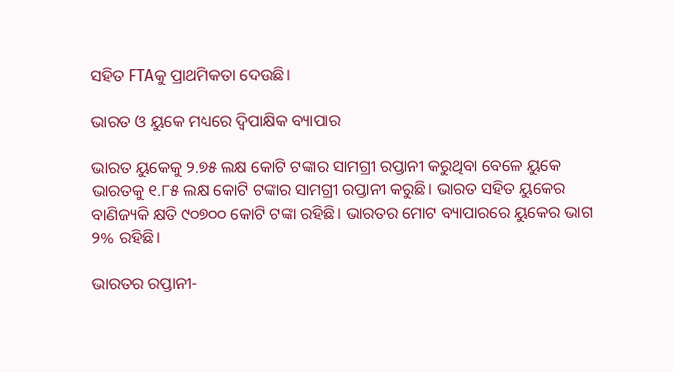ସହିତ FTAକୁ ପ୍ରାଥମିକତା ଦେଉଛି।

ଭାରତ ଓ ୟୁକେ ମଧ୍ୟରେ ଦ୍ୱିପାକ୍ଷିକ ବ୍ୟାପାର

ଭାରତ ୟୁକେକୁ ୨.୭୫ ଲକ୍ଷ କୋଟି ଟଙ୍କାର ସାମଗ୍ରୀ ରପ୍ତାନୀ କରୁଥିବା ବେଳେ ୟୁକେ ଭାରତକୁ ୧.୮୫ ଲକ୍ଷ କୋଟି ଟଙ୍କାର ସାମଗ୍ରୀ ରପ୍ତାନୀ କରୁଛି। ଭାରତ ସହିତ ୟୁକେର ବାଣିଜ୍ୟକି କ୍ଷତି ୯୦୭୦୦ କୋଟି ଟଙ୍କା ରହିଛି। ଭାରତର ମୋଟ ବ୍ୟାପାରରେ ୟୁକେର ଭାଗ ୨% ରହିଛି।

ଭାରତର ରପ୍ତାନୀ-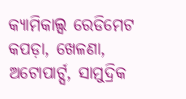କ୍ୟାମିକାଲ୍ସ ରେଡିମେଟ କପଡ଼ା, ଖେଳଣା, ଅଟୋପାର୍ଟ୍ସ, ସାମୁଦ୍ରିକ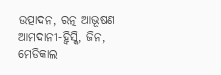ଉତ୍ପାଦନ, ରତ୍ନ ଆଭୂଷଣ
ଆମଦାନୀ-ହ୍ୱିସ୍କି, ଜିନ, ମେଡିକାଲ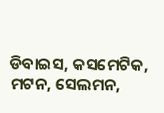ଡିବାଇସ, କସମେଟିକ, ମଟନ, ସେଲମନ,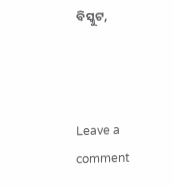ବିସ୍କୁଟ,



Leave a comment